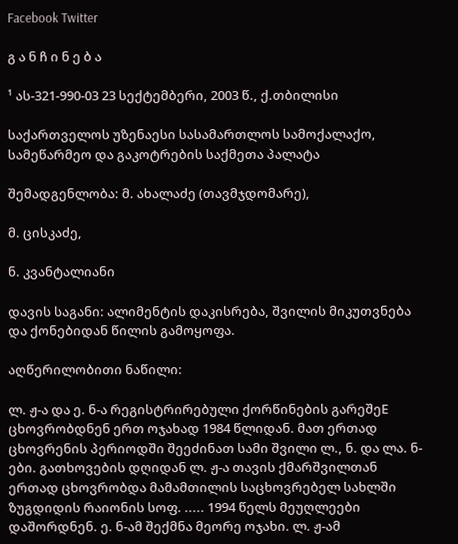Facebook Twitter

გ ა ნ ჩ ი ნ ე ბ ა

¹ ას-321-990-03 23 სექტემბერი, 2003 წ., ქ.თბილისი

საქართველოს უზენაესი სასამართლოს სამოქალაქო, სამეწარმეო და გაკოტრების საქმეთა პალატა

შემადგენლობა: მ. ახალაძე (თავმჯდომარე),

მ. ცისკაძე,

ნ. კვანტალიანი

დავის საგანი: ალიმენტის დაკისრება, შვილის მიკუთვნება და ქონებიდან წილის გამოყოფა.

აღწერილობითი ნაწილი:

ლ. ჟ-ა და ე. ნ-ა რეგისტრირებული ქორწინების გარეშეE ცხოვრობდნენ ერთ ოჯახად 1984 წლიდან. მათ ერთად ცხოვრენის პერიოდში შეეძინათ სამი შვილი ლ., ნ. და ლა. ნ-ები. გათხოვების დღიდან ლ. ჟ-ა თავის ქმარშვილთან ერთად ცხოვრობდა მამამთილის საცხოვრებელ სახლში ზუგდიდის რაიონის სოფ. ..... 1994 წელს მეუღლეები დაშორდნენ. ე. ნ-ამ შექმნა მეორე ოჯახი. ლ. ჟ-ამ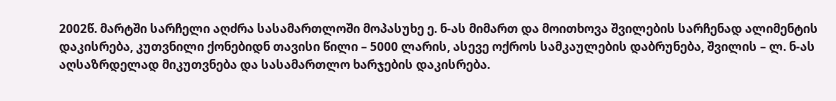2002წ. მარტში სარჩელი აღძრა სასამართლოში მოპასუხე ე. ნ-ას მიმართ და მოითხოვა შვილების სარჩენად ალიმენტის დაკისრება, კუთვნილი ქონებიდნ თავისი წილი – 5000 ლარის, ასევე ოქროს სამკაულების დაბრუნება, შვილის – ლ. ნ-ას აღსაზრდელად მიკუთვნება და სასამართლო ხარჯების დაკისრება.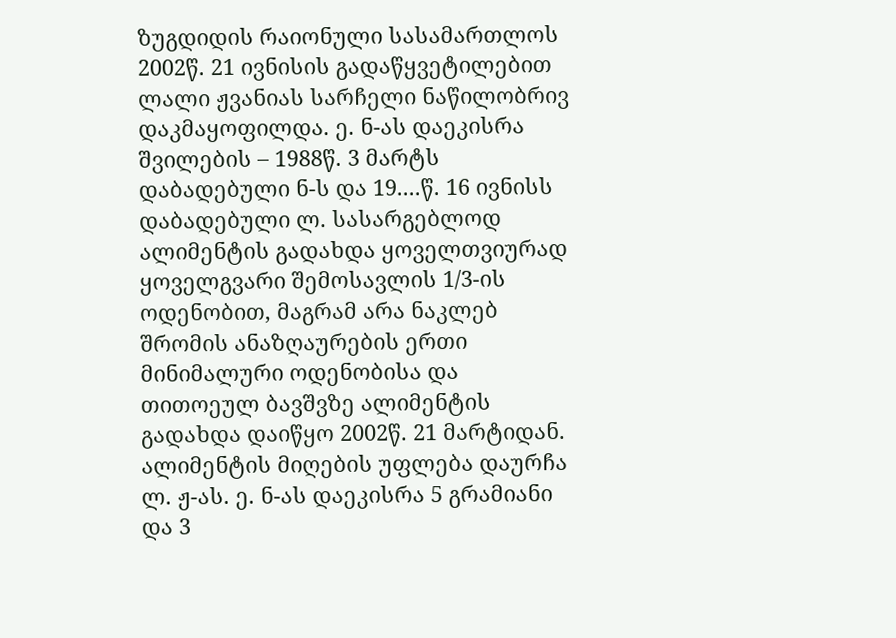ზუგდიდის რაიონული სასამართლოს 2002წ. 21 ივნისის გადაწყვეტილებით ლალი ჟვანიას სარჩელი ნაწილობრივ დაკმაყოფილდა. ე. ნ-ას დაეკისრა შვილების – 1988წ. 3 მარტს დაბადებული ნ-ს და 19....წ. 16 ივნისს დაბადებული ლ. სასარგებლოდ ალიმენტის გადახდა ყოველთვიურად ყოველგვარი შემოსავლის 1/3-ის ოდენობით, მაგრამ არა ნაკლებ შრომის ანაზღაურების ერთი მინიმალური ოდენობისა და თითოეულ ბავშვზე ალიმენტის გადახდა დაიწყო 2002წ. 21 მარტიდან. ალიმენტის მიღების უფლება დაურჩა ლ. ჟ-ას. ე. ნ-ას დაეკისრა 5 გრამიანი და 3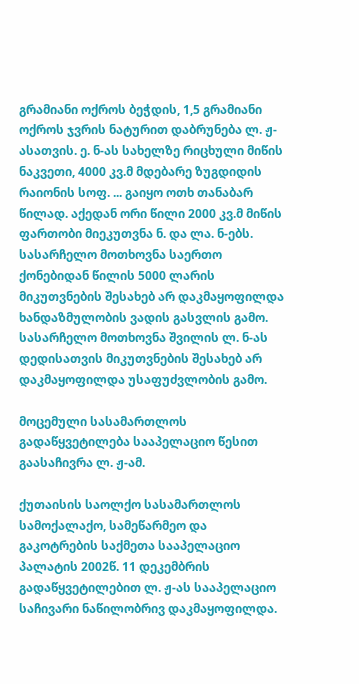გრამიანი ოქროს ბეჭდის, 1,5 გრამიანი ოქროს ჯვრის ნატურით დაბრუნება ლ. ჟ-ასათვის. ე. ნ-ას სახელზე რიცხული მიწის ნაკვეთი, 4000 კვ.მ მდებარე ზუგდიდის რაიონის სოფ. ... გაიყო ოთხ თანაბარ წილად. აქედან ორი წილი 2000 კვ.მ მიწის ფართობი მიეკუთვნა ნ. და ლა. ნ-ებს. სასარჩელო მოთხოვნა საერთო ქონებიდან წილის 5000 ლარის მიკუთვნების შესახებ არ დაკმაყოფილდა ხანდაზმულობის ვადის გასვლის გამო. სასარჩელო მოთხოვნა შვილის ლ. ნ-ას დედისათვის მიკუთვნების შესახებ არ დაკმაყოფილდა უსაფუძვლობის გამო.

მოცემული სასამართლოს გადაწყვეტილება სააპელაციო წესით გაასაჩივრა ლ. ჟ-ამ.

ქუთაისის საოლქო სასამართლოს სამოქალაქო, სამეწარმეო და გაკოტრების საქმეთა სააპელაციო პალატის 2002წ. 11 დეკემბრის გადაწყვეტილებით ლ. ჟ-ას სააპელაციო საჩივარი ნაწილობრივ დაკმაყოფილდა.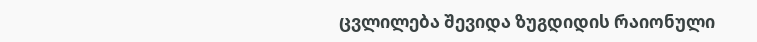ცვლილება შევიდა ზუგდიდის რაიონული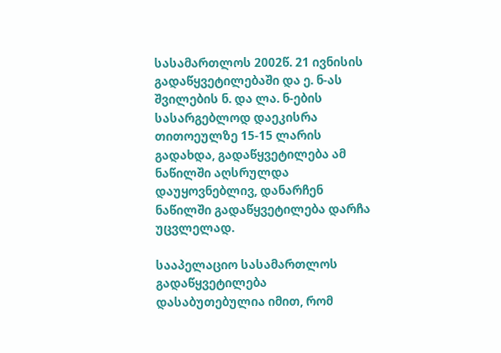სასამართლოს 2002წ. 21 ივნისის გადაწყვეტილებაში და ე. ნ-ას შვილების ნ. და ლა. ნ-ების სასარგებლოდ დაეკისრა თითოეულზე 15-15 ლარის გადახდა, გადაწყვეტილება ამ ნაწილში აღსრულდა დაუყოვნებლივ, დანარჩენ ნაწილში გადაწყვეტილება დარჩა უცვლელად.

სააპელაციო სასამართლოს გადაწყვეტილება დასაბუთებულია იმით, რომ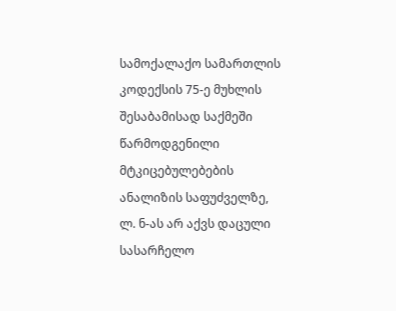სამოქალაქო სამართლის კოდექსის 75-ე მუხლის შესაბამისად საქმეში წარმოდგენილი მტკიცებულებების ანალიზის საფუძველზე, ლ. ნ-ას არ აქვს დაცული სასარჩელო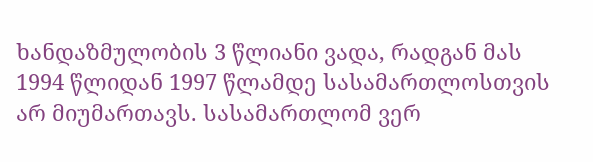ხანდაზმულობის 3 წლიანი ვადა, რადგან მას 1994 წლიდან 1997 წლამდე სასამართლოსთვის არ მიუმართავს. სასამართლომ ვერ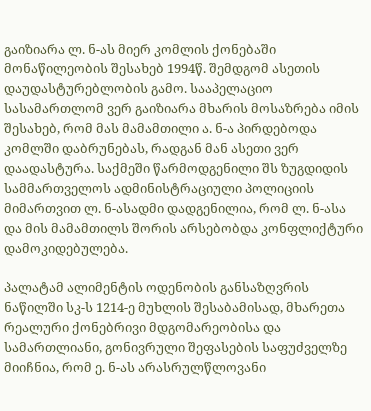გაიზიარა ლ. ნ-ას მიერ კომლის ქონებაში მონაწილეობის შესახებ 1994წ. შემდგომ ასეთის დაუდასტურებლობის გამო. სააპელაციო სასამართლომ ვერ გაიზიარა მხარის მოსაზრება იმის შესახებ, რომ მას მამამთილი ა. ნ-ა პირდებოდა კომლში დაბრუნებას, რადგან მან ასეთი ვერ დაადასტურა. საქმეში წარმოდგენილი შს ზუგდიდის სამმართველოს ადმინისტრაციული პოლიციის მიმართვით ლ. ნ-ასადმი დადგენილია, რომ ლ. ნ-ასა და მის მამამთილს შორის არსებობდა კონფლიქტური დამოკიდებულება.

პალატამ ალიმენტის ოდენობის განსაზღვრის ნაწილში სკ-ს 1214-ე მუხლის შესაბამისად, მხარეთა რეალური ქონებრივი მდგომარეობისა და სამართლიანი, გონივრული შეფასების საფუძველზე მიიჩნია, რომ ე. ნ-ას არასრულწლოვანი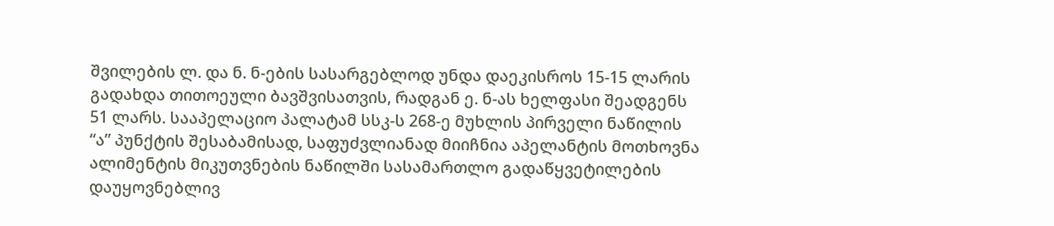შვილების ლ. და ნ. ნ-ების სასარგებლოდ უნდა დაეკისროს 15-15 ლარის გადახდა თითოეული ბავშვისათვის, რადგან ე. ნ-ას ხელფასი შეადგენს 51 ლარს. სააპელაციო პალატამ სსკ-ს 268-ე მუხლის პირველი ნაწილის “ა” პუნქტის შესაბამისად, საფუძვლიანად მიიჩნია აპელანტის მოთხოვნა ალიმენტის მიკუთვნების ნაწილში სასამართლო გადაწყვეტილების დაუყოვნებლივ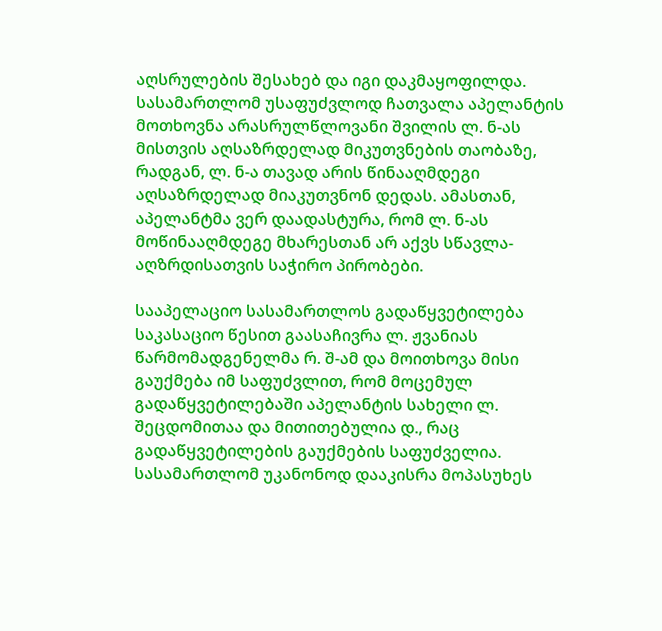აღსრულების შესახებ და იგი დაკმაყოფილდა. სასამართლომ უსაფუძვლოდ ჩათვალა აპელანტის მოთხოვნა არასრულწლოვანი შვილის ლ. ნ-ას მისთვის აღსაზრდელად მიკუთვნების თაობაზე, რადგან, ლ. ნ-ა თავად არის წინააღმდეგი აღსაზრდელად მიაკუთვნონ დედას. ამასთან, აპელანტმა ვერ დაადასტურა, რომ ლ. ნ-ას მოწინააღმდეგე მხარესთან არ აქვს სწავლა-აღზრდისათვის საჭირო პირობები.

სააპელაციო სასამართლოს გადაწყვეტილება საკასაციო წესით გაასაჩივრა ლ. ჟვანიას წარმომადგენელმა რ. შ-ამ და მოითხოვა მისი გაუქმება იმ საფუძვლით, რომ მოცემულ გადაწყვეტილებაში აპელანტის სახელი ლ. შეცდომითაა და მითითებულია დ., რაც გადაწყვეტილების გაუქმების საფუძველია. სასამართლომ უკანონოდ დააკისრა მოპასუხეს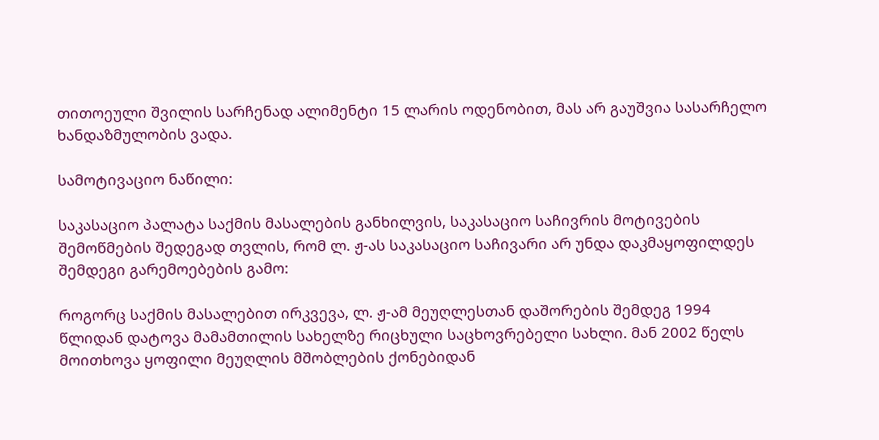თითოეული შვილის სარჩენად ალიმენტი 15 ლარის ოდენობით, მას არ გაუშვია სასარჩელო ხანდაზმულობის ვადა.

სამოტივაციო ნაწილი:

საკასაციო პალატა საქმის მასალების განხილვის, საკასაციო საჩივრის მოტივების შემოწმების შედეგად თვლის, რომ ლ. ჟ-ას საკასაციო საჩივარი არ უნდა დაკმაყოფილდეს შემდეგი გარემოებების გამო:

როგორც საქმის მასალებით ირკვევა, ლ. ჟ-ამ მეუღლესთან დაშორების შემდეგ 1994 წლიდან დატოვა მამამთილის სახელზე რიცხული საცხოვრებელი სახლი. მან 2002 წელს მოითხოვა ყოფილი მეუღლის მშობლების ქონებიდან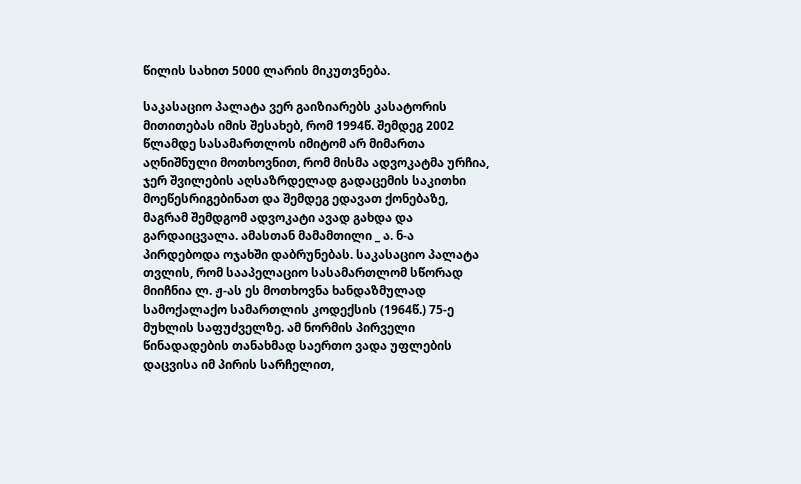წილის სახით 5000 ლარის მიკუთვნება.

საკასაციო პალატა ვერ გაიზიარებს კასატორის მითითებას იმის შესახებ, რომ 1994წ. შემდეგ 2002 წლამდე სასამართლოს იმიტომ არ მიმართა აღნიშნული მოთხოვნით, რომ მისმა ადვოკატმა ურჩია, ჯერ შვილების აღსაზრდელად გადაცემის საკითხი მოეწესრიგებინათ და შემდეგ ედავათ ქონებაზე, მაგრამ შემდგომ ადვოკატი ავად გახდა და გარდაიცვალა. ამასთან მამამთილი _ ა. ნ-ა პირდებოდა ოჯახში დაბრუნებას. საკასაციო პალატა თვლის, რომ სააპელაციო სასამართლომ სწორად მიიჩნია ლ. ჟ-ას ეს მოთხოვნა ხანდაზმულად სამოქალაქო სამართლის კოდექსის (1964წ.) 75-ე მუხლის საფუძველზე. ამ ნორმის პირველი წინადადების თანახმად საერთო ვადა უფლების დაცვისა იმ პირის სარჩელით,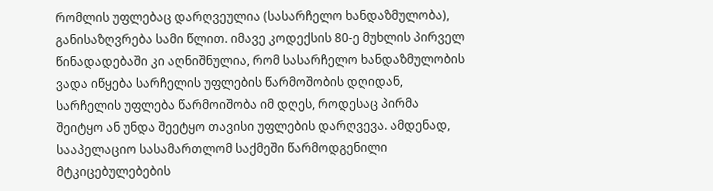რომლის უფლებაც დარღვეულია (სასარჩელო ხანდაზმულობა), განისაზღვრება სამი წლით. იმავე კოდექსის 80-ე მუხლის პირველ წინადადებაში კი აღნიშნულია, რომ სასარჩელო ხანდაზმულობის ვადა იწყება სარჩელის უფლების წარმოშობის დღიდან, სარჩელის უფლება წარმოიშობა იმ დღეს, როდესაც პირმა შეიტყო ან უნდა შეეტყო თავისი უფლების დარღვევა. ამდენად, სააპელაციო სასამართლომ საქმეში წარმოდგენილი მტკიცებულებების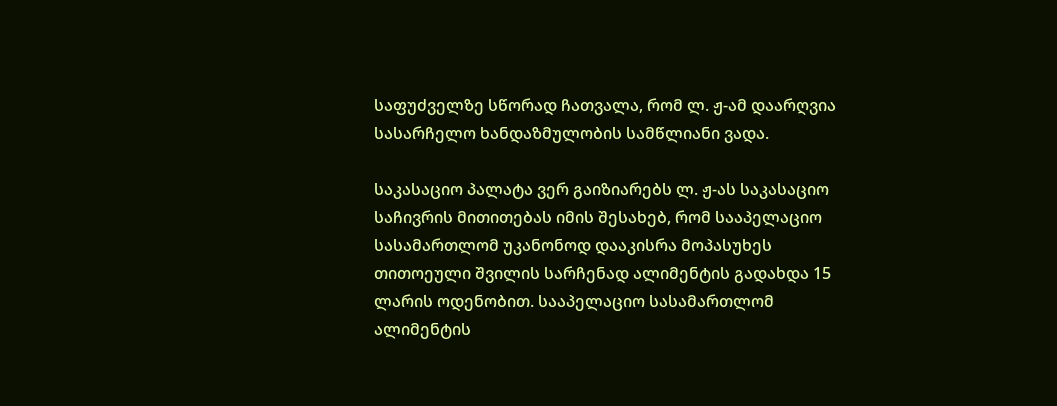საფუძველზე სწორად ჩათვალა, რომ ლ. ჟ-ამ დაარღვია სასარჩელო ხანდაზმულობის სამწლიანი ვადა.

საკასაციო პალატა ვერ გაიზიარებს ლ. ჟ-ას საკასაციო საჩივრის მითითებას იმის შესახებ, რომ სააპელაციო სასამართლომ უკანონოდ დააკისრა მოპასუხეს თითოეული შვილის სარჩენად ალიმენტის გადახდა 15 ლარის ოდენობით. სააპელაციო სასამართლომ ალიმენტის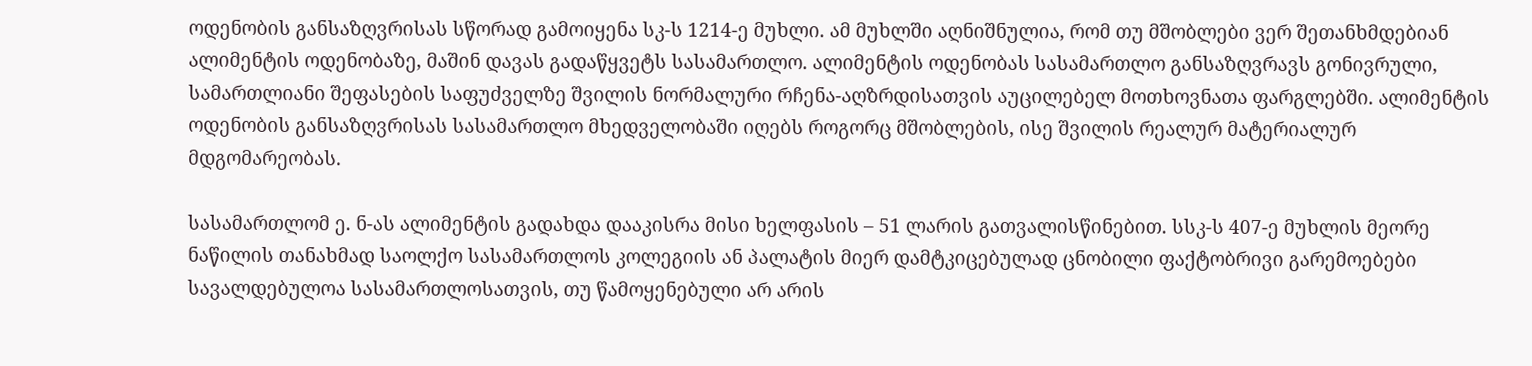ოდენობის განსაზღვრისას სწორად გამოიყენა სკ-ს 1214-ე მუხლი. ამ მუხლში აღნიშნულია, რომ თუ მშობლები ვერ შეთანხმდებიან ალიმენტის ოდენობაზე, მაშინ დავას გადაწყვეტს სასამართლო. ალიმენტის ოდენობას სასამართლო განსაზღვრავს გონივრული, სამართლიანი შეფასების საფუძველზე შვილის ნორმალური რჩენა-აღზრდისათვის აუცილებელ მოთხოვნათა ფარგლებში. ალიმენტის ოდენობის განსაზღვრისას სასამართლო მხედველობაში იღებს როგორც მშობლების, ისე შვილის რეალურ მატერიალურ მდგომარეობას.

სასამართლომ ე. ნ-ას ალიმენტის გადახდა დააკისრა მისი ხელფასის – 51 ლარის გათვალისწინებით. სსკ-ს 407-ე მუხლის მეორე ნაწილის თანახმად საოლქო სასამართლოს კოლეგიის ან პალატის მიერ დამტკიცებულად ცნობილი ფაქტობრივი გარემოებები სავალდებულოა სასამართლოსათვის, თუ წამოყენებული არ არის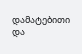დამატებითი და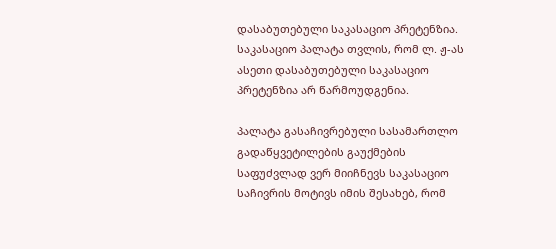დასაბუთებული საკასაციო პრეტენზია. საკასაციო პალატა თვლის, რომ ლ. ჟ-ას ასეთი დასაბუთებული საკასაციო პრეტენზია არ წარმოუდგენია.

პალატა გასაჩივრებული სასამართლო გადაწყვეტილების გაუქმების საფუძვლად ვერ მიიჩნევს საკასაციო საჩივრის მოტივს იმის შესახებ, რომ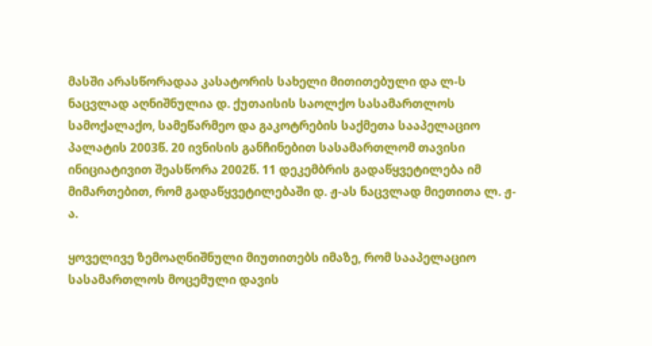მასში არასწორადაა კასატორის სახელი მითითებული და ლ-ს ნაცვლად აღნიშნულია დ. ქუთაისის საოლქო სასამართლოს სამოქალაქო, სამეწარმეო და გაკოტრების საქმეთა სააპელაციო პალატის 2003წ. 20 ივნისის განჩინებით სასამართლომ თავისი ინიციატივით შეასწორა 2002წ. 11 დეკემბრის გადაწყვეტილება იმ მიმართებით, რომ გადაწყვეტილებაში დ. ჟ-ას ნაცვლად მიეთითა ლ. ჟ-ა.

ყოველივე ზემოაღნიშნული მიუთითებს იმაზე, რომ სააპელაციო სასამართლოს მოცემული დავის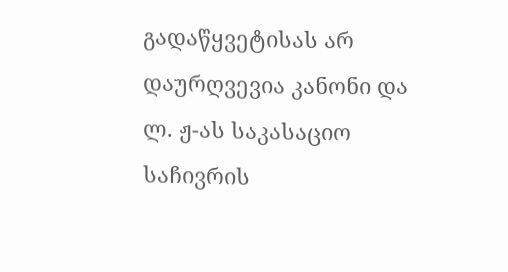გადაწყვეტისას არ დაურღვევია კანონი და ლ. ჟ-ას საკასაციო საჩივრის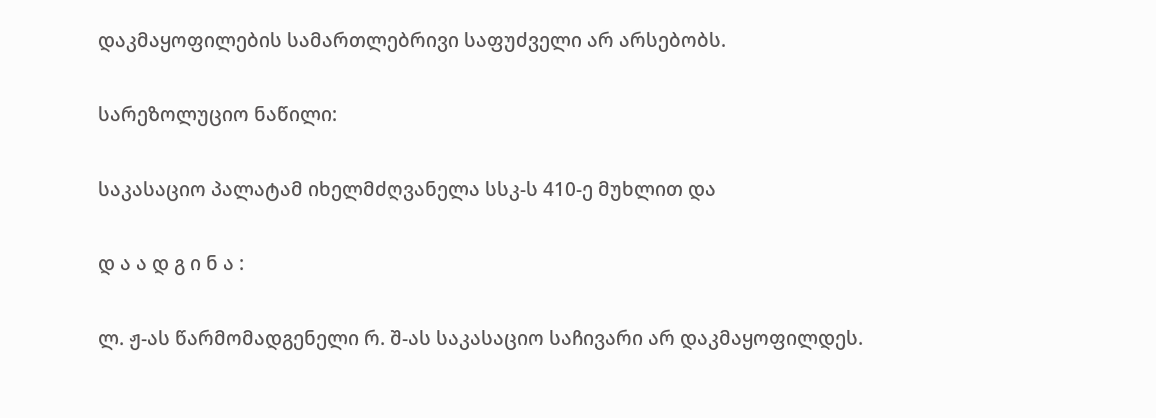დაკმაყოფილების სამართლებრივი საფუძველი არ არსებობს.

სარეზოლუციო ნაწილი:

საკასაციო პალატამ იხელმძღვანელა სსკ-ს 410-ე მუხლით და

დ ა ა დ გ ი ნ ა :

ლ. ჟ-ას წარმომადგენელი რ. შ-ას საკასაციო საჩივარი არ დაკმაყოფილდეს.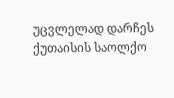უცვლელად დარჩეს ქუთაისის საოლქო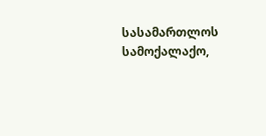სასამართლოს სამოქალაქო,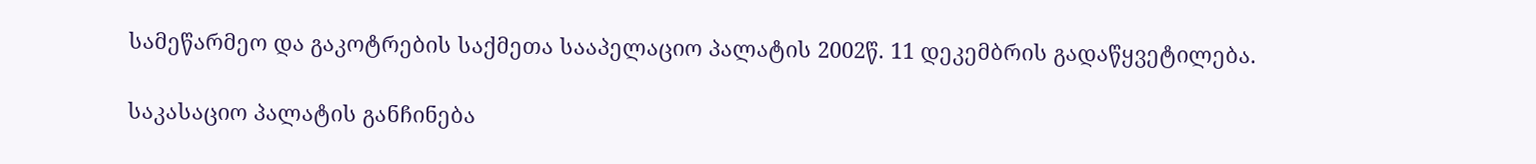სამეწარმეო და გაკოტრების საქმეთა სააპელაციო პალატის 2002წ. 11 დეკემბრის გადაწყვეტილება.

საკასაციო პალატის განჩინება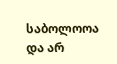საბოლოოა და არ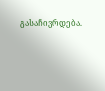გასაჩივრდება.